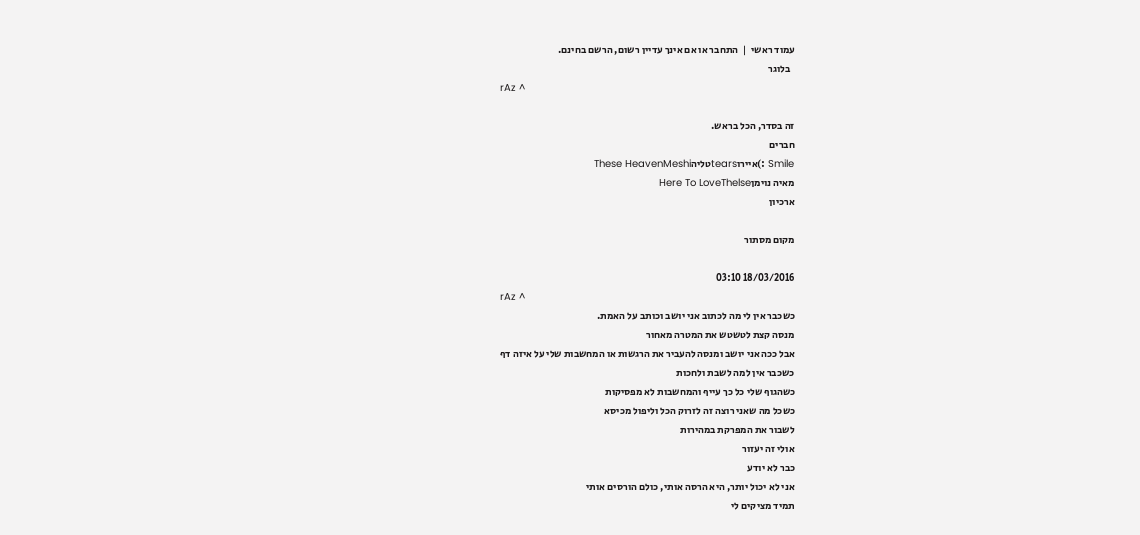עמוד ראשי  |  התחבר או אם אינך עדיין רשום, הרשם בחינם.
  בלוגר
rAz ^

זה בסדר, הכל בראש.
חברים
Smile :)איירוtearsטליהThese HeavenMeshi
מאיה נוימןHere To LoveThelse
ארכיון

מקום מסתור

18/03/2016 03:10
rAz ^
כשכבר אין לי מה לכתוב אני יושב וכותב על האמת.
מנסה קצת לטשטש את המטרה מאחור
אבל ככה אני יושב ומנסה להעביר את הרגשות או המחשבות שלי על איזה דף
כשכבר אין למה לשבת ולחכות
כשהגוף שלי כל כך עייף והמחשבות לא מפסיקות
כשכל מה שאני רוצה זה לזרוק הכל וליפול מכיסא
לשבור את המפרקת במהירות
אולי זה יעזור
כבר לא יודע
אני לא יכול יותר, היא הרסה אותי, כולם הורסים אותי
תמיד מציקים לי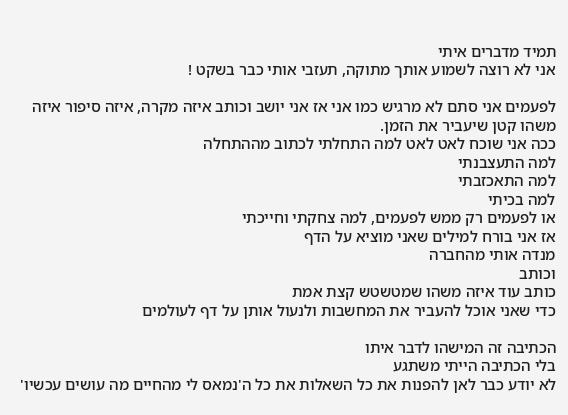תמיד מדברים איתי
אני לא רוצה לשמוע אותך מתוקה, תעזבי אותי כבר בשקט !

לפעמים אני סתם לא מרגיש כמו אני אז אני יושב וכותב איזה מקרה, איזה סיפור איזה משהו קטן שיעביר את הזמן.
ככה אני שוכח לאט לאט למה התחלתי לכתוב מההתחלה
למה התעצבנתי
למה התאכזבתי
למה בכיתי
או לפעמים רק ממש לפעמים, למה צחקתי וחייכתי
אז אני בורח למילים שאני מוציא על הדף
מנדה אותי מהחברה
וכותב
כותב עוד איזה משהו שמטשטש קצת אמת
כדי שאני אוכל להעביר את המחשבות ולנעול אותן על דף לעולמים

הכתיבה זה המישהו לדבר איתו
בלי הכתיבה הייתי משתגע
לא יודע כבר לאן להפנות את כל השאלות את כל ה'נמאס לי מהחיים מה עושים עכשיו'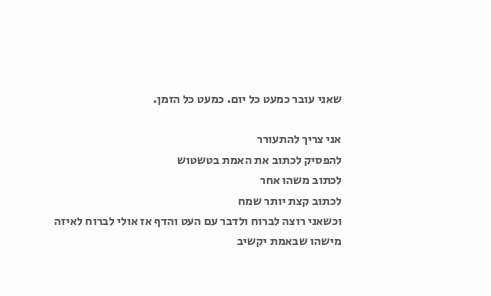שאני עובר כמעט כל יום. כמעט כל הזמן.

אני צריך להתעורר
להפסיק לכתוב את האמת בטשטוש
לכתוב משהו אחר
לכתוב קצת יותר שמח
וכשאני רוצה לברוח ולדבר עם העט והדף אז אולי לברוח לאיזה מישהו שבאמת יקשיב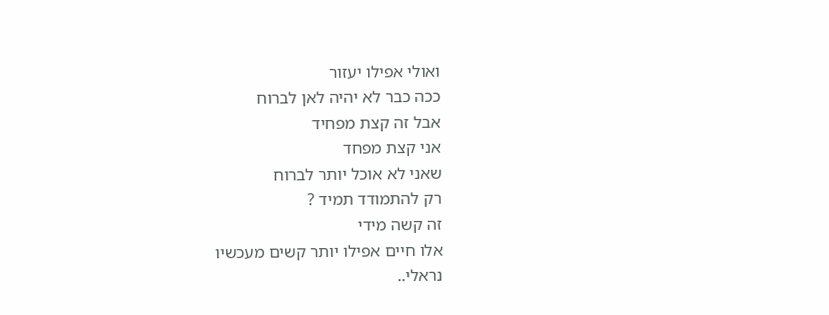ואולי אפילו יעזור
ככה כבר לא יהיה לאן לברוח
אבל זה קצת מפחיד
אני קצת מפחד
שאני לא אוכל יותר לברוח
רק להתמודד תמיד ?
זה קשה מידי
אלו חיים אפילו יותר קשים מעכשיו
נראלי..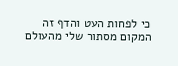כי לפחות העט והדף זה המקום מסתור שלי מהעולם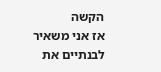הקשה
אז אני משאיר לבנתיים את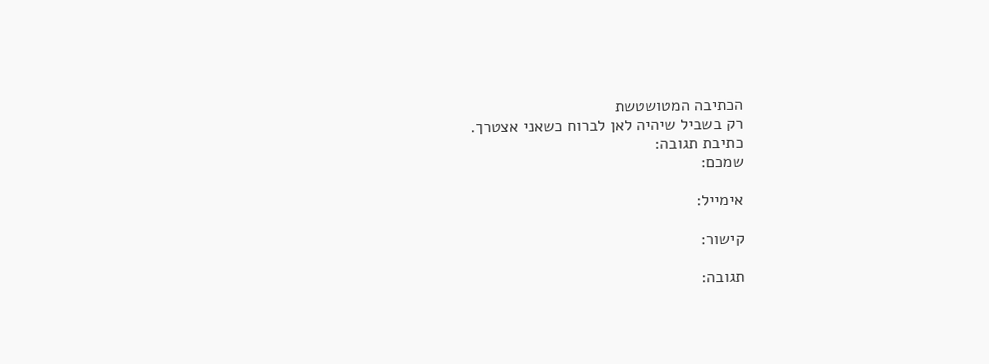הכתיבה המטושטשת
רק בשביל שיהיה לאן לברוח כשאני אצטרך.
כתיבת תגובה:
שמכם:

אימייל:

קישור:

תגובה: